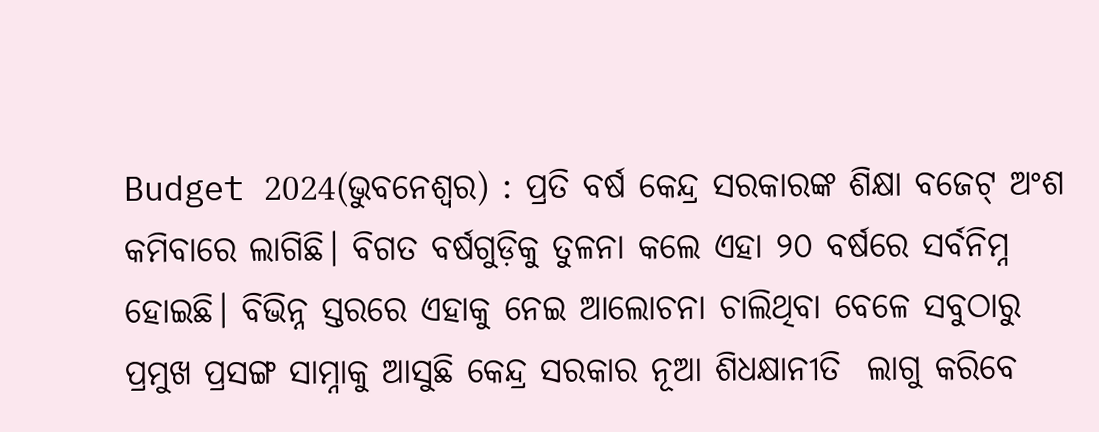Budget 2024(ଭୁବନେଶ୍ୱର) : ପ୍ରତି ବର୍ଷ କେନ୍ଦ୍ର ସରକାରଙ୍କ ଶିକ୍ଷା ବଜେଟ୍‍ ଅଂଶ କମିବାରେ ଲାଗିଛି। ବିଗତ ବର୍ଷଗୁଡ଼ିକୁ ତୁଳନା କଲେ ଏହା ୨୦ ବର୍ଷରେ ସର୍ବନିମ୍ନ ହୋଇଛି। ବିଭିନ୍ନ ସ୍ତରରେ ଏହାକୁ ନେଇ ଆଲୋଚନା ଚାଲିଥିବା ବେଳେ ସବୁଠାରୁ ପ୍ରମୁଖ ପ୍ରସଙ୍ଗ ସାମ୍ନାକୁ ଆସୁଛି କେନ୍ଦ୍ର ସରକାର ନୂଆ ଶିଧକ୍ଷାନୀତି  ଲାଗୁ କରିବେ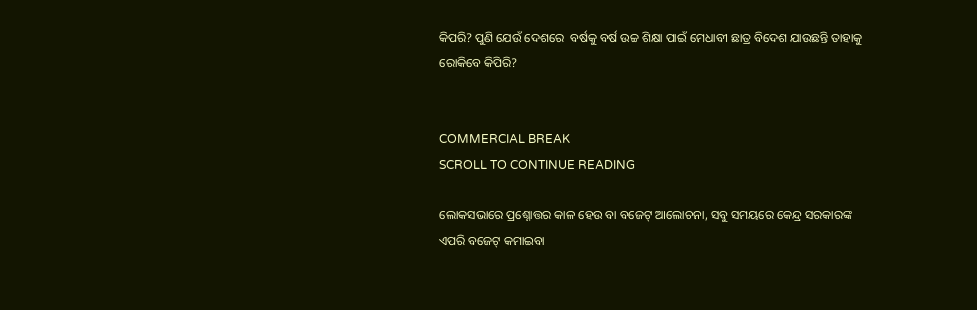କିପରି? ପୁଣି ଯେଉଁ ଦେଶରେ  ବର୍ଷକୁ ବର୍ଷ ଉଚ୍ଚ ଶିକ୍ଷା ପାଇଁ ମେଧାବୀ ଛାତ୍ର ବିଦେଶ ଯାଉଛନ୍ତି ତାହାକୁ ରୋକିବେ କିପିରି?


COMMERCIAL BREAK
SCROLL TO CONTINUE READING

ଲୋକସଭାରେ ପ୍ରଶ୍ନୋତ୍ତର କାଳ ହେଉ ବା ବଜେଟ୍‍ ଆଲୋଚନା, ସବୁ ସମୟରେ କେନ୍ଦ୍ର ସରକାରଙ୍କ ଏପରି ବଜେଟ୍‍ କମାଇବା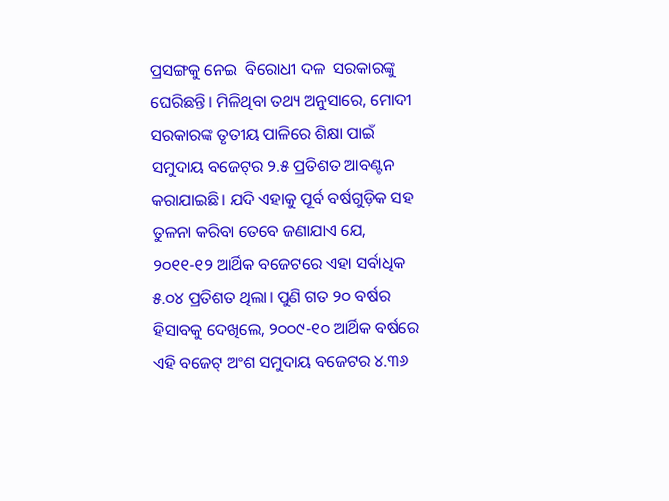ପ୍ରସଙ୍ଗକୁ ନେଇ  ବିରୋଧୀ ଦଳ  ସରକାରଙ୍କୁ ଘେରିଛନ୍ତି। ମିଳିଥିବା ତଥ୍ୟ ଅନୁସାରେ, ମୋଦୀ ସରକାରଙ୍କ ତୃତୀୟ ପାଳିରେ ଶିକ୍ଷା ପାଇଁ ସମୁଦାୟ ବଜେଟ୍‍ର ୨.୫ ପ୍ରତିଶତ ଆବଣ୍ଟନ କରାଯାଇଛି। ଯଦି ଏହାକୁ ପୂର୍ବ ବର୍ଷଗୁଡ଼ିକ ସହ ତୁଳନା କରିବା ତେବେ ଜଣାଯାଏ ଯେ, ୨୦୧୧-୧୨ ଆର୍ଥିକ ବଜେଟରେ ଏହା ସର୍ବାଧିକ ୫.୦୪ ପ୍ରତିଶତ ଥିଲା। ପୁଣି ଗତ ୨୦ ବର୍ଷର ହିସାବକୁ ଦେଖିଲେ, ୨୦୦୯-୧୦ ଆର୍ଥିକ ବର୍ଷରେ ଏହି ବଜେଟ୍‍ ଅଂଶ ସମୁଦାୟ ବଜେଟର ୪.୩୬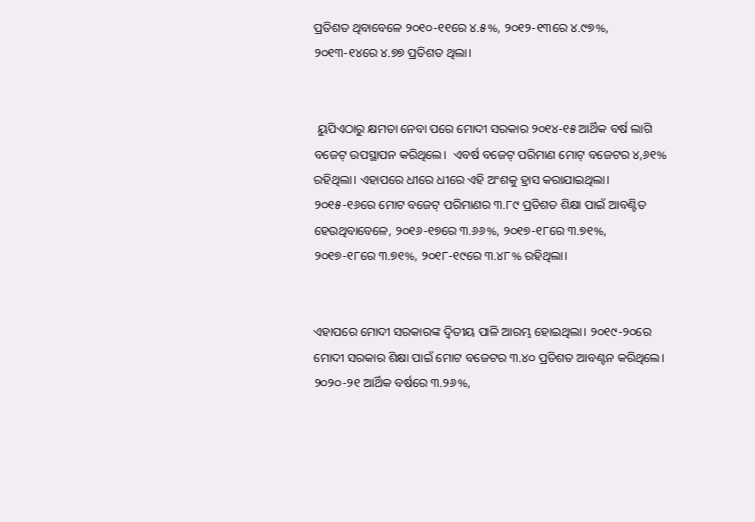ପ୍ରତିଶତ ଥିବାବେଳେ ୨୦୧୦-୧୧ରେ ୪.୫%, ୨୦୧୨-୧୩ରେ ୪.୯୭%, ୨୦୧୩-୧୪ରେ ୪.୭୭ ପ୍ରତିଶତ ଥିଲା।


 ୟୁପିଏଠାରୁ କ୍ଷମତା ନେବା ପରେ ମୋଦୀ ସରକାର ୨୦୧୪-୧୫ ଆର୍ଥିକ ବର୍ଷ ଲାଗି ବଜେଟ୍‍ ଉପସ୍ଥାପନ କରିଥିଲେ।  ଏବର୍ଷ ବଜେଟ୍‍ ପରିମାଣ ମୋଟ୍‍ ବଜେଟର ୪,୬୧% ରହିଥିଲା। ଏହାପରେ ଧୀରେ ଧୀରେ ଏହି ଅଂଶକୁ ହ୍ରାସ କରାଯାଇଥିଲା। ୨୦୧୫-୧୬ରେ ମୋଟ ବଜେଟ୍‍ ପରିମାଣର ୩.୮୯ ପ୍ରତିଶତ ଶିକ୍ଷା ପାଇଁ ଆବଣ୍ଟିତ ହେଉଥିବାବେଳେ, ୨୦୧୬-୧୭ରେ ୩.୬୬%, ୨୦୧୭-୧୮ରେ ୩.୭୧%, ୨୦୧୭-୧୮ରେ ୩.୭୧%, ୨୦୧୮-୧୯ରେ ୩.୪୮% ରହିଥିଲା।


ଏହାପରେ ମୋଦୀ ସରକାରଙ୍କ ଦ୍ୱିତୀୟ ପାଳି ଆରମ୍ଭ ହୋଇଥିଲା। ୨୦୧୯-୨୦ରେ ମୋଦୀ ସରକାର ଶିକ୍ଷା ପାଇଁ ମୋଟ ବଜେଟର ୩.୪୦ ପ୍ରତିଶତ ଆବଣ୍ଟନ କରିଥିଲେ। ୨୦୨୦-୨୧ ଆର୍ଥିକ ବର୍ଷରେ ୩.୨୬%,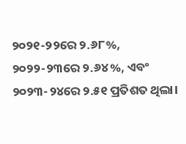୨୦୨୧-୨୨ରେ ୨.୬୮%, ୨୦୨୨-୨୩ରେ ୨.୬୪%, ଏବଂ ୨୦୨୩-୨୪ରେ ୨.୫୧ ପ୍ରତିଶତ ଥିଲା।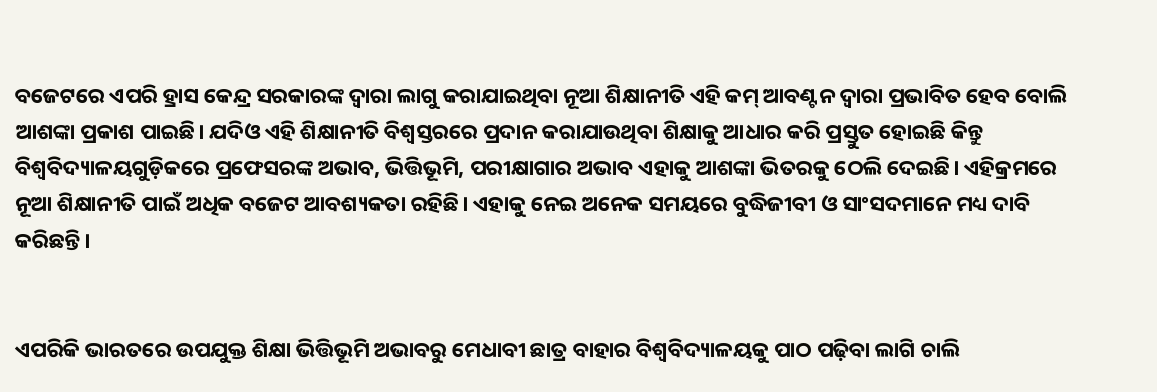ବଜେଟରେ ଏପରି ହ୍ରାସ କେନ୍ଦ୍ର ସରକାରଙ୍କ ଦ୍ୱାରା ଲାଗୁ କରାଯାଇଥିବା ନୂଆ ଶିକ୍ଷାନୀତି ଏହି କମ୍‍ ଆବଣ୍ଟନ ଦ୍ୱାରା ପ୍ରଭାବିତ ହେବ ବୋଲି ଆଶଙ୍କା ପ୍ରକାଶ ପାଇଛି। ଯଦିଓ ଏହି ଶିକ୍ଷାନୀତି ବିଶ୍ୱସ୍ତରରେ ପ୍ରଦାନ କରାଯାଉଥିବା ଶିକ୍ଷାକୁ ଆଧାର କରି ପ୍ରସ୍ତୁତ ହୋଇଛି କିନ୍ତୁ ବିଶ୍ୱବିଦ୍ୟାଳୟଗୁଡ଼ିକରେ ପ୍ରଫେସରଙ୍କ ଅଭାବ, ଭିତ୍ତିଭୂମି, ପରୀକ୍ଷାଗାର ଅଭାବ ଏହାକୁ ଆଶଙ୍କା ଭିତରକୁ ଠେଲି ଦେଇଛି। ଏହିକ୍ରମରେ ନୂଆ ଶିକ୍ଷାନୀତି ପାଇଁ ଅଧିକ ବଜେଟ ଆବଶ୍ୟକତା ରହିଛି। ଏହାକୁ ନେଇ ଅନେକ ସମୟରେ ବୁଦ୍ଧିଜୀବୀ ଓ ସାଂସଦମାନେ ମଧ୍ୟ ଦାବି କରିଛନ୍ତି।


ଏପରିକି ଭାରତରେ ଉପଯୁକ୍ତ ଶିକ୍ଷା ଭିତ୍ତିଭୂମି ଅଭାବରୁ ମେଧାବୀ ଛାତ୍ର ବାହାର ବିଶ୍ୱବିଦ୍ୟାଳୟକୁ ପାଠ ପଢ଼ିବା ଲାଗି ଚାଲି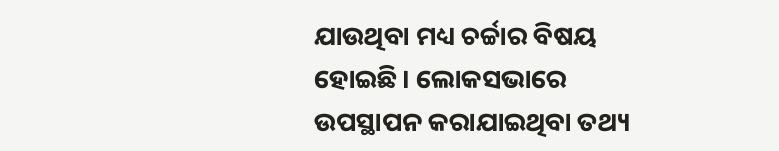ଯାଉଥିବା ମଧ୍ୟ ଚର୍ଚ୍ଚାର ବିଷୟ ହୋଇଛି। ଲୋକସଭାରେ ଉପସ୍ଥାପନ କରାଯାଇଥିବା ତଥ୍ୟ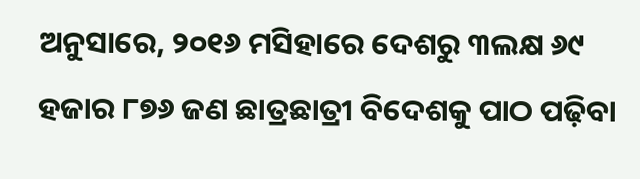ଅନୁସାରେ, ୨୦୧୬ ମସିହାରେ ଦେଶରୁ ୩ଲକ୍ଷ ୬୯ ହଜାର ୮୭୬ ଜଣ ଛାତ୍ରଛାତ୍ରୀ ବିଦେଶକୁ ପାଠ ପଢ଼ିବା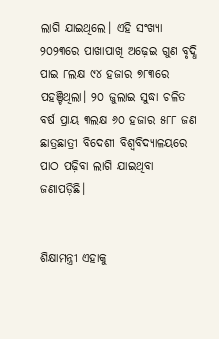ଲାଗି ଯାଇଥିଲେ। ଏହି ସଂଖ୍ୟା ୨୦୨୩ରେ ପାଖାପାଖି ଅଢ଼େଇ ଗୁଣ ବୃଦ୍ଧି ପାଇ ୮ଲକ୍ଷ ୯୪ ହଜାର ୭୮୩ରେ ପହଞ୍ଚିଥିଲା। ୨୦ ଜୁଲାଇ ସୁଦ୍ଧା ଚଳିତ ବର୍ଷ ପ୍ରାୟ ୩ଲକ୍ଷ ୬୦ ହଜାର ୫୮୮ ଜଣ ଛାତ୍ରଛାତ୍ରୀ ବିଦେଶୀ ବିଶ୍ୱବିଦ୍ୟାଳୟରେ ପାଠ ପଢ଼ିବା ଲାଗି ଯାଇଥିବା ଜଣାପଡ଼ିଛି।


ଶିକ୍ଷାମନ୍ତ୍ରୀ ଏହାକୁ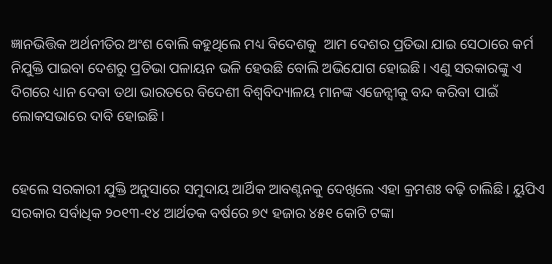ଜ୍ଞାନଭିତ୍ତିକ ଅର୍ଥନୀତିର ଅଂଶ ବୋଲି କହୁଥିଲେ ମଧ୍ୟ ବିଦେଶକୁ  ଆମ ଦେଶର ପ୍ରତିଭା ଯାଇ ସେଠାରେ କର୍ମ ନିଯୁକ୍ତି ପାଇବା ଦେଶରୁ ପ୍ରତିଭା ପଳାୟନ ଭଳି ହେଉଛି ବୋଲି ଅଭିଯୋଗ ହୋଇଛି। ଏଣୁ ସରକାରଙ୍କୁ ଏ ଦିଗରେ ଧ୍ୟାନ ଦେବା ତଥା ଭାରତରେ ବିଦେଶୀ ବିଶ୍ୱବିଦ୍ୟାଳୟ ମାନଙ୍କ ଏଜେନ୍ସୀକୁ ବନ୍ଦ କରିବା ପାଇଁ ଲୋକସଭାରେ ଦାବି ହୋଇଛି।


ହେଲେ ସରକାରୀ ଯୁକ୍ତି ଅନୁସାରେ ସମୁଦାୟ ଆର୍ଥିକ ଆବଣ୍ଟନକୁ ଦେଖିଲେ ଏହା କ୍ରମଶଃ ବଢ଼ି ଚାଲିଛି। ୟୁପିଏ ସରକାର ସର୍ବାଧିକ ୨୦୧୩-୧୪ ଆର୍ଥତକ ବର୍ଷରେ ୭୯ ହଜାର ୪୫୧ କୋଟି ଟଙ୍କା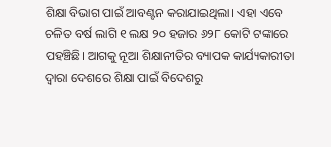ଶିକ୍ଷା ବିଭାଗ ପାଇଁ ଆବଣ୍ଟନ କରାଯାଇଥିଲା। ଏହା ଏବେ ଚଳିତ ବର୍ଷ ଲାଗି ୧ ଲକ୍ଷ ୨୦ ହଜାର ୬୨୮ କୋଟି ଟଙ୍କାରେ ପହଞ୍ଚିଛି। ଆଗକୁ ନୂଆ ଶିକ୍ଷାନୀତିର ବ୍ୟାପକ କାର୍ଯ୍ୟକାରୀତା ଦ୍ୱାରା ଦେଶରେ ଶିକ୍ଷା ପାଇଁ ବିଦେଶରୁ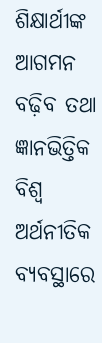ଶିକ୍ଷାର୍ଥୀଙ୍କ ଆଗମନ ବଢ଼ିବ ତଥା ଜ୍ଞାନଭିତ୍ତିକ ବିଶ୍ୱ ଅର୍ଥନୀତିକ ବ୍ୟବସ୍ଥାରେ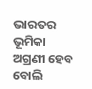ଭାରତର ଭୂମିକା ଅଗ୍ରଣୀ ହେବ ବୋଲି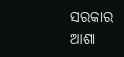ସରକାର ଆଶା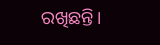ରଖିଛନ୍ତି।